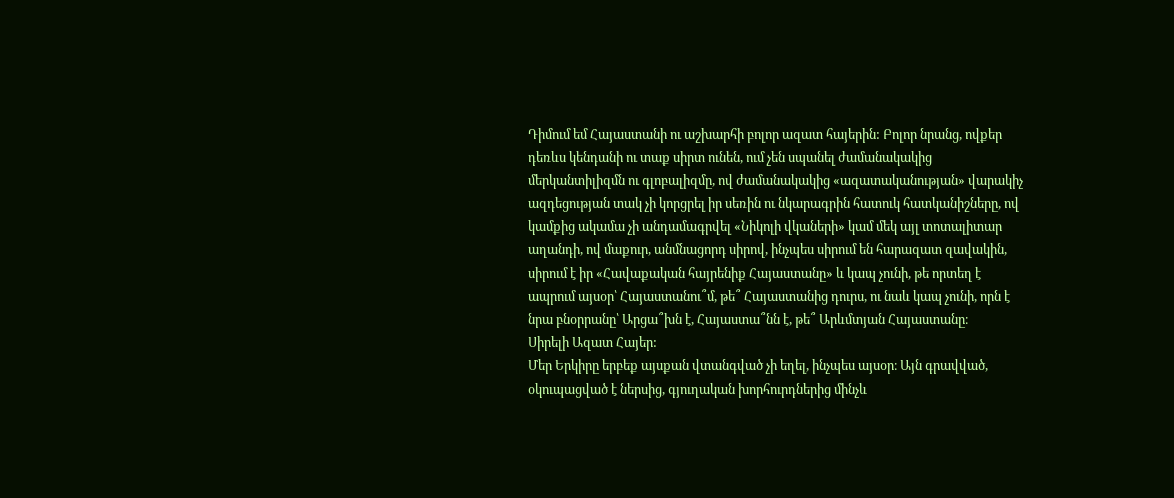Դիմում եմ Հայաստանի ու աշխարհի բոլոր ազատ հայերին: Բոլոր նրանց, ովքեր դեռևս կենդանի ու տաք սիրտ ունեն, ում չեն սպանել ժամանակակից մերկանտիլիզմն ու գլոբալիզմը, ով ժամանակակից «ազատականության» վարակիչ ազդեցության տակ չի կորցրել իր սեռին ու նկարագրին հատուկ հատկանիշները, ով կամքից ակամա չի անդամագրվել «Նիկոլի վկաների» կամ մեկ այլ տոտալիտար աղանդի, ով մաքուր, անմնացորդ սիրով, ինչպես սիրում են հարազատ զավակին, սիրում է իր «Հավաքական հայրենիք Հայաստանը» և կապ չունի, թե որտեղ է ապրում այսօր՝ Հայաստանու՞մ, թե՞ Հայաստանից դուրս, ու նաև կապ չունի, որն է նրա բնօրրանը՝ Արցա՞խն է, Հայաստա՞նն է, թե՞ Արևմտյան Հայաստանը։
Սիրելի Ազատ Հայեր:
Մեր Երկիրը երբեք այսքան վտանգված չի եղել, ինչպես այսօր։ Այն գրավված, օկուպացված է ներսից, գյուղական խորհուրդներից մինչև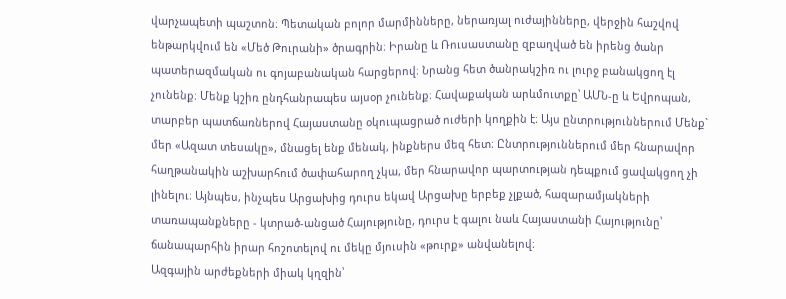վարչապետի պաշտոն։ Պետական բոլոր մարմինները, ներառյալ ուժայինները, վերջին հաշվով ենթարկվում են «Մեծ Թուրանի» ծրագրին։ Իրանը և Ռուսաստանը զբաղված են իրենց ծանր պատերազմական ու գոյաբանական հարցերով։ Նրանց հետ ծանրակշիռ ու լուրջ բանակցող էլ չունենք։ Մենք կշիռ ընդհանրապես այսօր չունենք։ Հավաքական արևմուտքը՝ ԱՄՆ-ը և Եվրոպան, տարբեր պատճառներով Հայաստանը օկուպացրած ուժերի կողքին է։ Այս ընտրություններում Մենք` մեր «Ազատ տեսակը», մնացել ենք մենակ, ինքներս մեզ հետ։ Ընտրություններում մեր հնարավոր հաղթանակին աշխարհում ծափահարող չկա, մեր հնարավոր պարտության դեպքում ցավակցող չի լինելու։ Այնպես, ինչպես Արցախից դուրս եկավ Արցախը երբեք չլքած, հազարամյակների տառապանքները - կտրած-անցած Հայությունը, դուրս է գալու նաև Հայաստանի Հայությունը՝ ճանապարհին իրար հոշոտելով ու մեկը մյուսին «թուրք» անվանելով։
Ազգային արժեքների միակ կղզին՝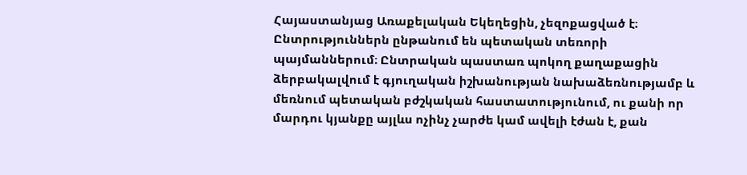Հայաստանյաց Առաքելական Եկեղեցին, չեզոքացված է։ Ընտրություններն ընթանում են պետական տեռորի պայմաններում։ Ընտրական պաստառ պոկող քաղաքացին ձերբակալվում է գյուղական իշխանության նախաձեռնությամբ և մեռնում պետական բժշկական հաստատությունում, ու քանի որ մարդու կյանքը այլևս ոչինչ չարժե կամ ավելի էժան է, քան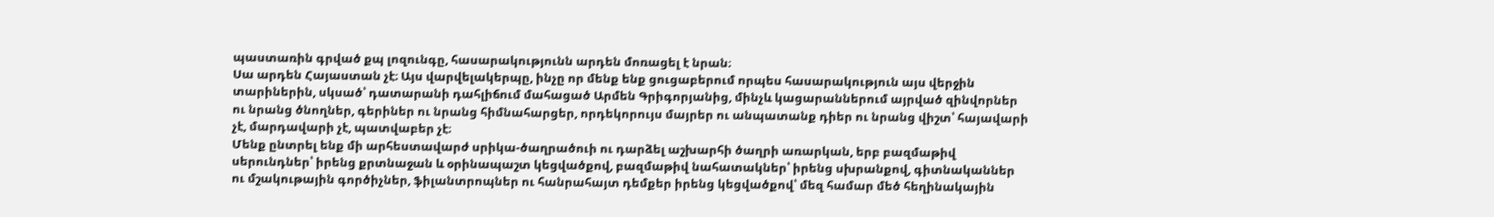պաստառին գրված քպ լոզունգը, հասարակությունն արդեն մոռացել է նրան։
Սա արդեն Հայաստան չէ։ Այս վարվելակերպը, ինչը որ մենք ենք ցուցաբերում որպես հասարակություն այս վերջին տարիներին, սկսած՝ դատարանի դահլիճում մահացած Արմեն Գրիգորյանից, մինչև կացարաններում այրված զինվորներ ու նրանց ծնողներ, գերիներ ու նրանց հիմնահարցեր, որդեկորույս մայրեր ու անպատանք դիեր ու նրանց վիշտ՝ հայավարի չէ, մարդավարի չէ, պատվաբեր չէ։
Մենք ընտրել ենք մի արհեստավարժ սրիկա-ծաղրածուի ու դարձել աշխարհի ծաղրի առարկան, երբ բազմաթիվ սերունդներ՝ իրենց քրտնաջան և օրինապաշտ կեցվածքով, բազմաթիվ նահատակներ՝ իրենց սխրանքով, գիտնականներ ու մշակութային գործիչներ, ֆիլանտրոպներ ու հանրահայտ դեմքեր իրենց կեցվածքով՝ մեզ համար մեծ հեղինակային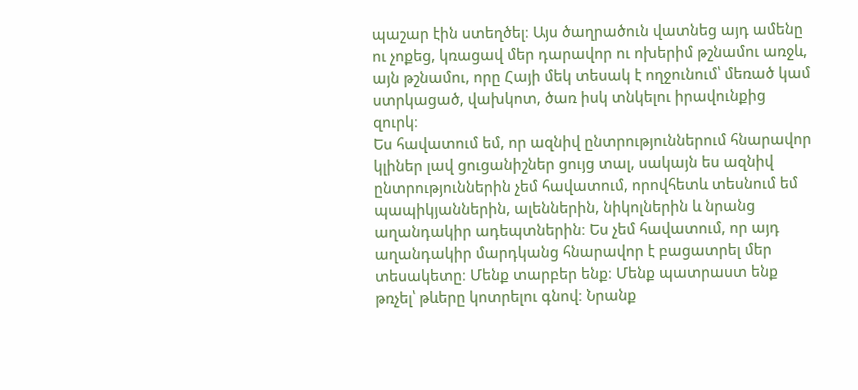պաշար էին ստեղծել։ Այս ծաղրածուն վատնեց այդ ամենը ու չոքեց, կռացավ մեր դարավոր ու ոխերիմ թշնամու առջև, այն թշնամու, որը Հայի մեկ տեսակ է ողջունում՝ մեռած կամ ստրկացած, վախկոտ, ծառ իսկ տնկելու իրավունքից զուրկ։
Ես հավատում եմ, որ ազնիվ ընտրություններում հնարավոր կլիներ լավ ցուցանիշներ ցույց տալ, սակայն ես ազնիվ ընտրություններին չեմ հավատում, որովհետև տեսնում եմ պապիկյաններին, ալեններին, նիկոլներին և նրանց աղանդակիր ադեպտներին։ Ես չեմ հավատում, որ այդ աղանդակիր մարդկանց հնարավոր է բացատրել մեր տեսակետը։ Մենք տարբեր ենք։ Մենք պատրաստ ենք թռչել՝ թևերը կոտրելու գնով։ Նրանք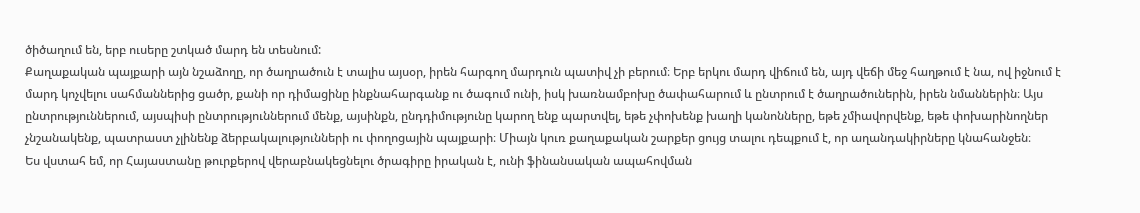ծիծաղում են, երբ ուսերը շտկած մարդ են տեսնում:
Քաղաքական պայքարի այն նշաձողը, որ ծաղրածուն է տալիս այսօր, իրեն հարգող մարդուն պատիվ չի բերում։ Երբ երկու մարդ վիճում են, այդ վեճի մեջ հաղթում է նա, ով իջնում է մարդ կոչվելու սահմաններից ցածր, քանի որ դիմացինը ինքնահարգանք ու ծագում ունի, իսկ խառնամբոխը ծափահարում և ընտրում է ծաղրածուներին, իրեն նմաններին։ Այս ընտրություններում, այսպիսի ընտրություններում մենք, այսինքն, ընդդիմությունը կարող ենք պարտվել, եթե չփոխենք խաղի կանոնները, եթե չմիավորվենք, եթե փոխարինողներ չնշանակենք, պատրաստ չլինենք ձերբակալությունների ու փողոցային պայքարի։ Միայն կուռ քաղաքական շարքեր ցույց տալու դեպքում է, որ աղանդակիրները կնահանջեն։
Ես վստահ եմ, որ Հայաստանը թուրքերով վերաբնակեցնելու ծրագիրը իրական է, ունի ֆինանսական ապահովման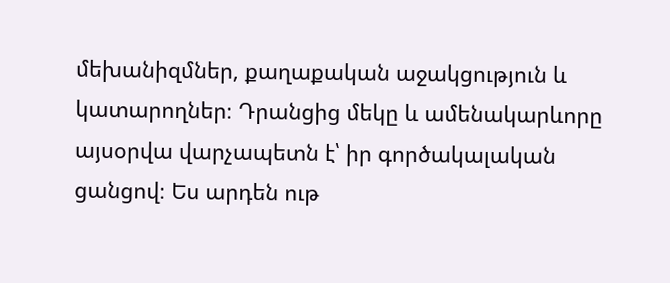մեխանիզմներ, քաղաքական աջակցություն և կատարողներ։ Դրանցից մեկը և ամենակարևորը այսօրվա վարչապետն է՝ իր գործակալական ցանցով։ Ես արդեն ութ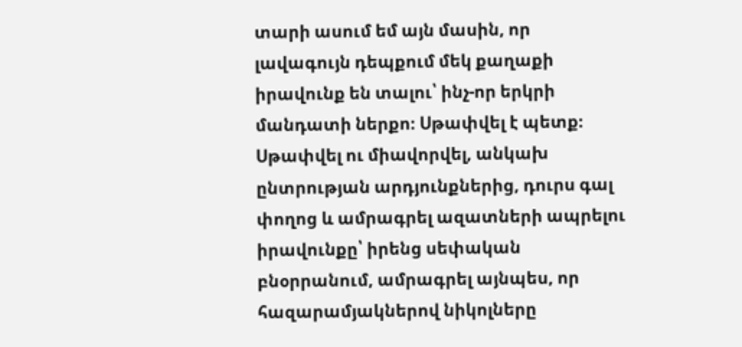տարի ասում եմ այն մասին, որ լավագույն դեպքում մեկ քաղաքի իրավունք են տալու՝ ինչ-որ երկրի մանդատի ներքո։ Սթափվել է պետք։ Սթափվել ու միավորվել, անկախ ընտրության արդյունքներից, դուրս գալ փողոց և ամրագրել ազատների ապրելու իրավունքը՝ իրենց սեփական բնօրրանում, ամրագրել այնպես, որ հազարամյակներով նիկոլները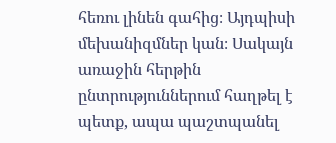հեռու լինեն գահից։ Այդպիսի մեխանիզմներ կան։ Սակայն առաջին հերթին ընտրություններում հաղթել է պետք, ապա պաշտպանել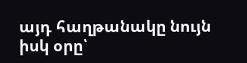այդ հաղթանակը նույն իսկ օրը՝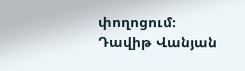փողոցում։
Դավիթ Վանյան